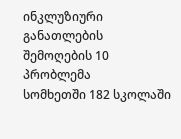ინკლუზიური განათლების შემოღების 10 პრობლემა
სომხეთში 182 სკოლაში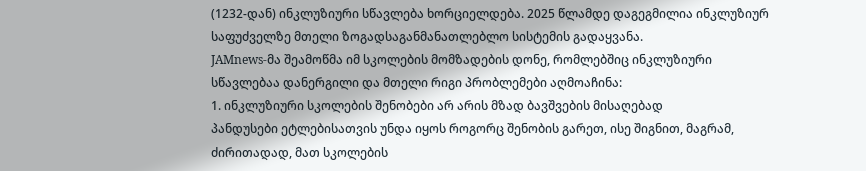(1232-დან) ინკლუზიური სწავლება ხორციელდება. 2025 წლამდე დაგეგმილია ინკლუზიურ საფუძველზე მთელი ზოგადსაგანმანათლებლო სისტემის გადაყვანა.
JAMnews-მა შეამოწმა იმ სკოლების მომზადების დონე, რომლებშიც ინკლუზიური სწავლებაა დანერგილი და მთელი რიგი პრობლემები აღმოაჩინა:
1. ინკლუზიური სკოლების შენობები არ არის მზად ბავშვების მისაღებად
პანდუსები ეტლებისათვის უნდა იყოს როგორც შენობის გარეთ, ისე შიგნით, მაგრამ, ძირითადად, მათ სკოლების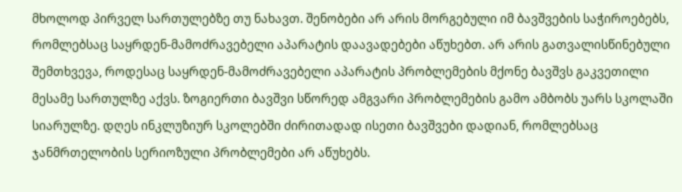მხოლოდ პირველ სართულებზე თუ ნახავთ. შენობები არ არის მორგებული იმ ბავშვების საჭიროებებს, რომლებსაც საყრდენ-მამოძრავებელი აპარატის დაავადებები აწუხებთ. არ არის გათვალისწინებული შემთხვევა, როდესაც საყრდენ-მამოძრავებელი აპარატის პრობლემების მქონე ბავშვს გაკვეთილი მესამე სართულზე აქვს. ზოგიერთი ბავშვი სწორედ ამგვარი პრობლემების გამო ამბობს უარს სკოლაში სიარულზე. დღეს ინკლუზიურ სკოლებში ძირითადად ისეთი ბავშვები დადიან, რომლებსაც ჯანმრთელობის სერიოზული პრობლემები არ აწუხებს.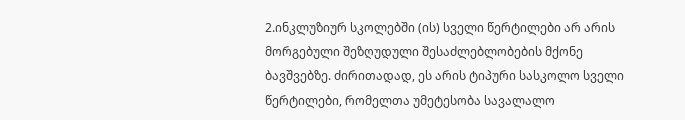2.ინკლუზიურ სკოლებში (ის) სველი წერტილები არ არის მორგებული შეზღუდული შესაძლებლობების მქონე ბავშვებზე. ძირითადად, ეს არის ტიპური სასკოლო სველი წერტილები, რომელთა უმეტესობა სავალალო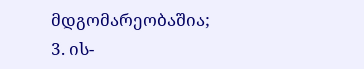მდგომარეობაშია;
3. ის-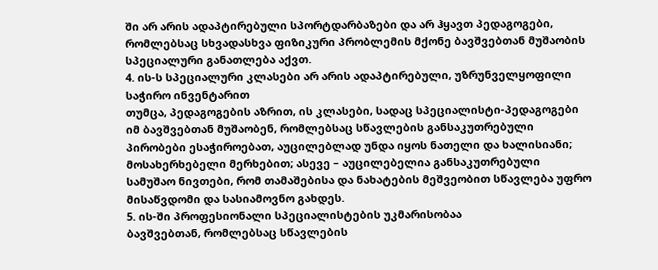ში არ არის ადაპტირებული სპორტდარბაზები და არ ჰყავთ პედაგოგები, რომლებსაც სხვადასხვა ფიზიკური პრობლემის მქონე ბავშვებთან მუშაობის სპეციალური განათლება აქვთ.
4. ის-ს სპეციალური კლასები არ არის ადაპტირებული, უზრუნველყოფილი საჭირო ინვენტარით
თუმცა, პედაგოგების აზრით, ის კლასები, სადაც სპეციალისტი-პედაგოგები იმ ბავშვებთან მუშაობენ, რომლებსაც სწავლების განსაკუთრებული პირობები ესაჭიროებათ, აუცილებლად უნდა იყოს ნათელი და ხალისიანი; მოსახერხებელი მერხებით; ასევე – აუცილებელია განსაკუთრებული სამუშაო ნივთები, რომ თამაშებისა და ნახატების მეშვეობით სწავლება უფრო მისაწვდომი და სასიამოვნო გახდეს.
5. ის-ში პროფესიონალი სპეციალისტების უკმარისობაა
ბავშვებთან, რომლებსაც სწავლების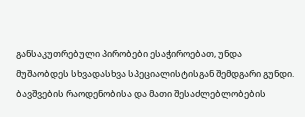განსაკუთრებული პირობები ესაჭიროებათ, უნდა მუშაობდეს სხვადასხვა სპეციალისტისგან შემდგარი გუნდი. ბავშვების რაოდენობისა და მათი შესაძლებლობების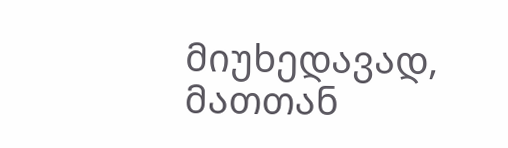მიუხედავად, მათთან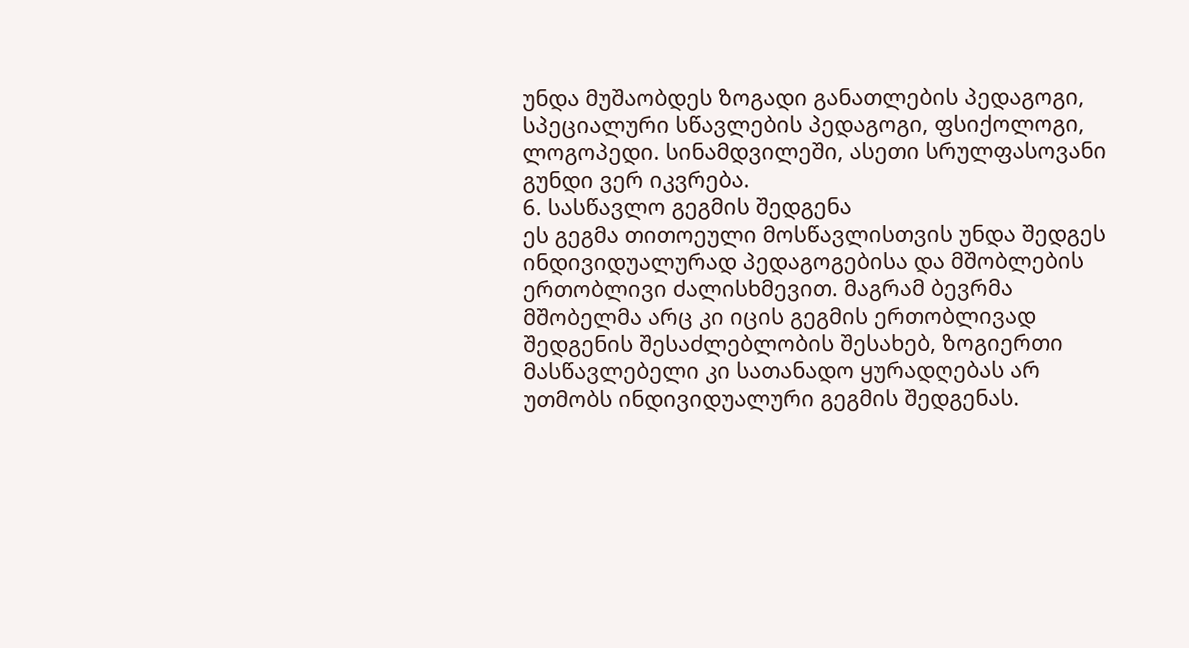უნდა მუშაობდეს ზოგადი განათლების პედაგოგი, სპეციალური სწავლების პედაგოგი, ფსიქოლოგი, ლოგოპედი. სინამდვილეში, ასეთი სრულფასოვანი გუნდი ვერ იკვრება.
6. სასწავლო გეგმის შედგენა
ეს გეგმა თითოეული მოსწავლისთვის უნდა შედგეს ინდივიდუალურად პედაგოგებისა და მშობლების ერთობლივი ძალისხმევით. მაგრამ ბევრმა მშობელმა არც კი იცის გეგმის ერთობლივად შედგენის შესაძლებლობის შესახებ, ზოგიერთი მასწავლებელი კი სათანადო ყურადღებას არ უთმობს ინდივიდუალური გეგმის შედგენას.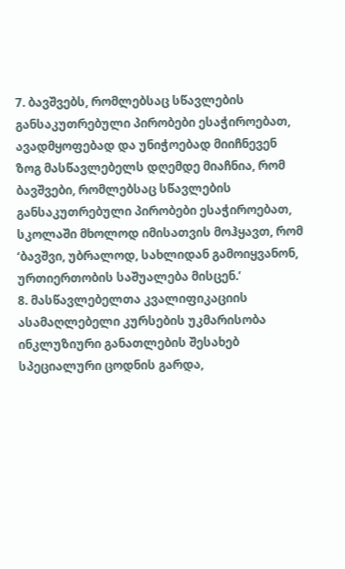7. ბავშვებს, რომლებსაც სწავლების განსაკუთრებული პირობები ესაჭიროებათ, ავადმყოფებად და უნიჭოებად მიიჩნევენ
ზოგ მასწავლებელს დღემდე მიაჩნია, რომ ბავშვები, რომლებსაც სწავლების განსაკუთრებული პირობები ესაჭიროებათ, სკოლაში მხოლოდ იმისათვის მოჰყავთ, რომ ‘ბავშვი, უბრალოდ, სახლიდან გამოიყვანონ, ურთიერთობის საშუალება მისცენ.’
8. მასწავლებელთა კვალიფიკაციის ასამაღლებელი კურსების უკმარისობა
ინკლუზიური განათლების შესახებ სპეციალური ცოდნის გარდა,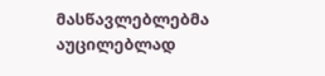მასწავლებლებმა აუცილებლად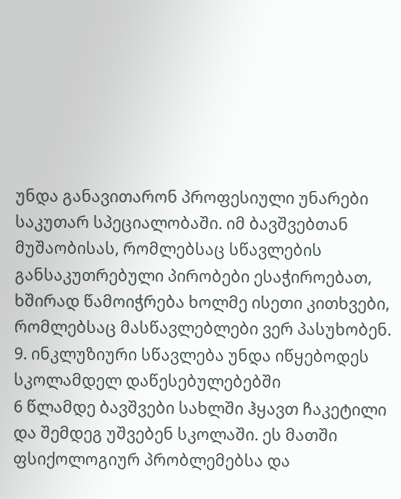უნდა განავითარონ პროფესიული უნარები საკუთარ სპეციალობაში. იმ ბავშვებთან მუშაობისას, რომლებსაც სწავლების განსაკუთრებული პირობები ესაჭიროებათ, ხშირად წამოიჭრება ხოლმე ისეთი კითხვები, რომლებსაც მასწავლებლები ვერ პასუხობენ.
9. ინკლუზიური სწავლება უნდა იწყებოდეს სკოლამდელ დაწესებულებებში
6 წლამდე ბავშვები სახლში ჰყავთ ჩაკეტილი და შემდეგ უშვებენ სკოლაში. ეს მათში ფსიქოლოგიურ პრობლემებსა და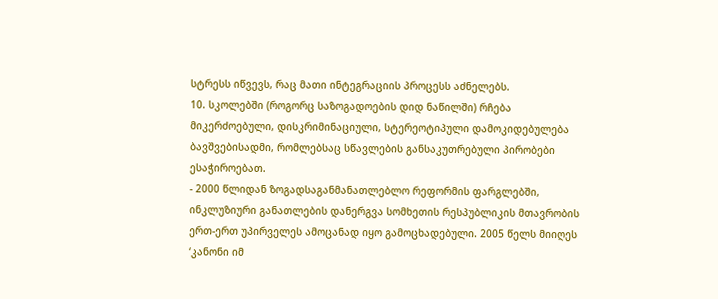სტრესს იწვევს, რაც მათი ინტეგრაციის პროცესს აძნელებს.
10. სკოლებში (როგორც საზოგადოების დიდ ნაწილში) რჩება მიკერძოებული, დისკრიმინაციული, სტერეოტიპული დამოკიდებულება ბავშვებისადმი, რომლებსაც სწავლების განსაკუთრებული პირობები ესაჭიროებათ.
- 2000 წლიდან ზოგადსაგანმანათლებლო რეფორმის ფარგლებში, ინკლუზიური განათლების დანერგვა სომხეთის რესპუბლიკის მთავრობის ერთ-ერთ უპირველეს ამოცანად იყო გამოცხადებული. 2005 წელს მიიღეს ‘კანონი იმ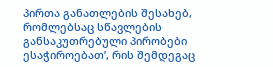პირთა განათლების შესახებ, რომლებსაც სწავლების განსაკუთრებული პირობები ესაჭიროებათ’, რის შემდეგაც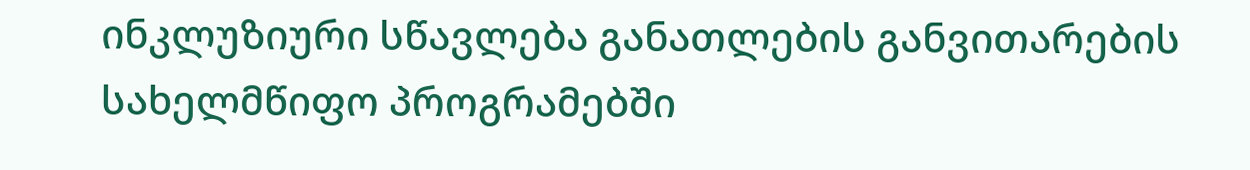ინკლუზიური სწავლება განათლების განვითარების სახელმწიფო პროგრამებში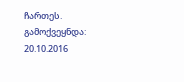ჩართეს.
გამოქვეყნდა: 20.10.2016